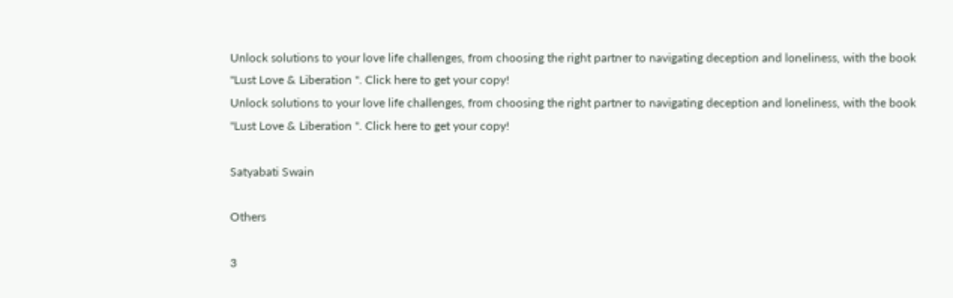Unlock solutions to your love life challenges, from choosing the right partner to navigating deception and loneliness, with the book "Lust Love & Liberation ". Click here to get your copy!
Unlock solutions to your love life challenges, from choosing the right partner to navigating deception and loneliness, with the book "Lust Love & Liberation ". Click here to get your copy!

Satyabati Swain

Others

3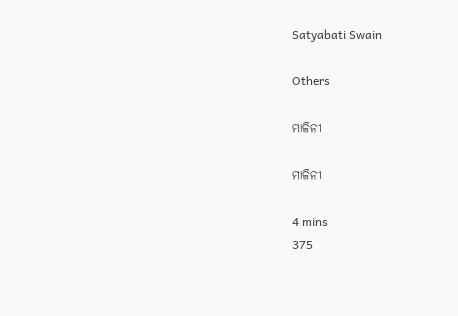Satyabati Swain

Others

ମାଳିନୀ

ମାଳିନୀ

4 mins
375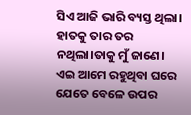ସିଏ ଆଜି ଭାରି ବ୍ୟସ୍ତ ଥିଲା। ହାତକୁ ତାର ତର ନଥିଲା।ତାକୁ ମୁଁ ଜାଣେ। ଏଇ ଆମେ ରହୁଥିବା ଘରେ ଯେତେ ବେଳେ ଉପର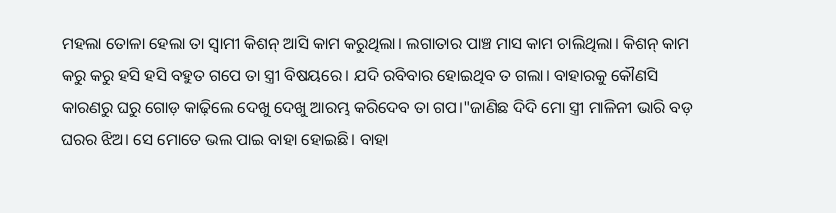ମହଲା ତୋଳା ହେଲା ତା ସ୍ଵାମୀ କିଶନ୍ ଆସି କାମ କରୁଥିଲା। ଲଗାତାର ପାଞ୍ଚ ମାସ କାମ ଚାଲିଥିଲା। କିଶନ୍ କାମ କରୁ କରୁ ହସି ହସି ବହୁତ ଗପେ ତା ସ୍ତ୍ରୀ ବିଷୟରେ। ଯଦି ରବିବାର ହୋଇଥିବ ତ ଗଲା। ବାହାରକୁ କୌଣସି କାରଣରୁ ଘରୁ ଗୋଡ଼ କାଢ଼ିଲେ ଦେଖୁ ଦେଖୁ ଆରମ୍ଭ କରିଦେବ ତା ଗପ।"ଜାଣିଛ ଦିଦି ମୋ ସ୍ତ୍ରୀ ମାଳିନୀ ଭାରି ବଡ଼ ଘରର ଝିଅ। ସେ ମୋତେ ଭଲ ପାଇ ବାହା ହୋଇଛି। ବାହା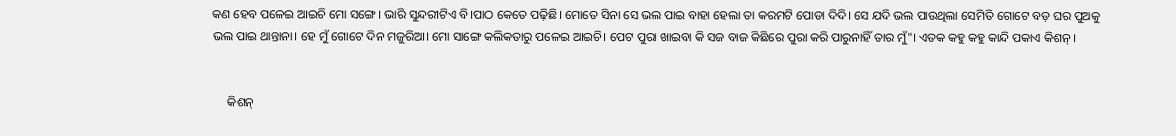କଣ ହେବ ପଳେଇ ଆଇଚି ମୋ ସଙ୍ଗେ। ଭାରି ସୁନ୍ଦରୀଟିଏ ବି।ପାଠ କେତେ ପଢ଼ିଛି। ମୋତେ ସିନା ସେ ଭଲ ପାଇ ବାହା ହେଲା ତା କରମଟି ପୋଡା ଦିଦି। ସେ ଯଦି ଭଲ ପାଉଥିଲା ସେମିତି ଗୋଟେ ବଡ଼ ଘର ପୁଅକୁ ଭଲ ପାଇ ଥାନ୍ତାନା। ହେ ମୁଁ ଗୋଟେ ଦିନ ମଜୁରିଆ। ମୋ ସାଙ୍ଗେ କଲିକତାରୁ ପଳେଇ ଆଇଚି। ପେଟ ପୁରା ଖାଇବା କି ସଜ ବାଜ କିଛିରେ ପୁରା କରି ପାରୁନାହିଁ ତାର ମୁଁ"। ଏତକ କହୁ କହୁ କାନ୍ଦି ପକାଏ କିଶନ୍ ।


     କିଶନ୍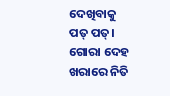ଦେଖିବାକୁ ପତ୍ ପତ୍। ଗୋରା ଦେହ ଖରାରେ ନିତି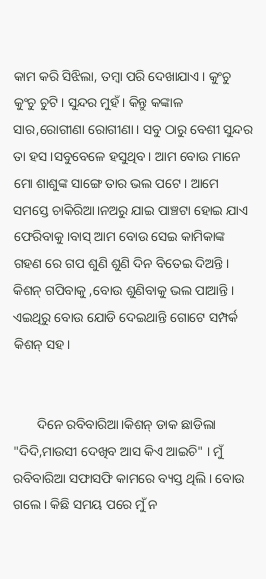କାମ କରି ସିଝିଲା, ତମ୍ବା ପରି ଦେଖାଯାଏ। କୁଂଚୁ କୁଂଚୁ ଚୁଟି। ସୁନ୍ଦର ମୁହଁ। କିନ୍ତୁ କଙ୍କାଳ ସାର,ରୋଗୀଣା ରୋଗୀଣା। ସବୁ ଠାରୁ ବେଶୀ ସୁନ୍ଦର ତା ହସ।ସବୁବେଳେ ହସୁଥିବ। ଆମ ବୋଉ ମାନେ ମୋ ଶାଶୁଙ୍କ ସାଙ୍ଗେ ତାର ଭଲ ପଟେ। ଆମେ ସମସ୍ତେ ଚାକିରିଆ।ନଅରୁ ଯାଇ ପାଞ୍ଚଟା ହୋଇ ଯାଏ ଫେରିବାକୁ।ବାସ୍ ଆମ ବୋଉ ସେଇ କାମିକାଙ୍କ ଗହଣ ରେ ଗପ ଶୁଣି ଶୁଣି ଦିନ ବିତେଇ ଦିଅନ୍ତି। କିଶନ୍ ଗପିବାକୁ ,ବୋଉ ଶୁଣିବାକୁ ଭଲ ପାଆନ୍ତି। ଏଇଥିରୁ ବୋଉ ଯୋଡି ଦେଇଥାନ୍ତି ଗୋଟେ ସମ୍ପର୍କ କିଶନ୍ ସହ।


       ଦିନେ ରବିବାରିଆ।କିଶନ୍ ଡାକ ଛାଡିଲା "ଦିଦି,ମାଉସୀ ଦେଖିବ ଆସ କିଏ ଆଇଚି" । ମୁଁ ରବିବାରିଆ ସଫାସଫି କାମରେ ବ୍ୟସ୍ତ ଥିଲି। ବୋଉ ଗଲେ। କିଛି ସମୟ ପରେ ମୁଁ ନ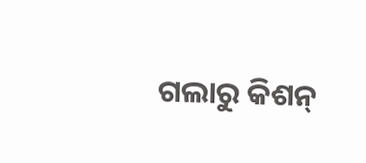ଗଲାରୁ କିଶନ୍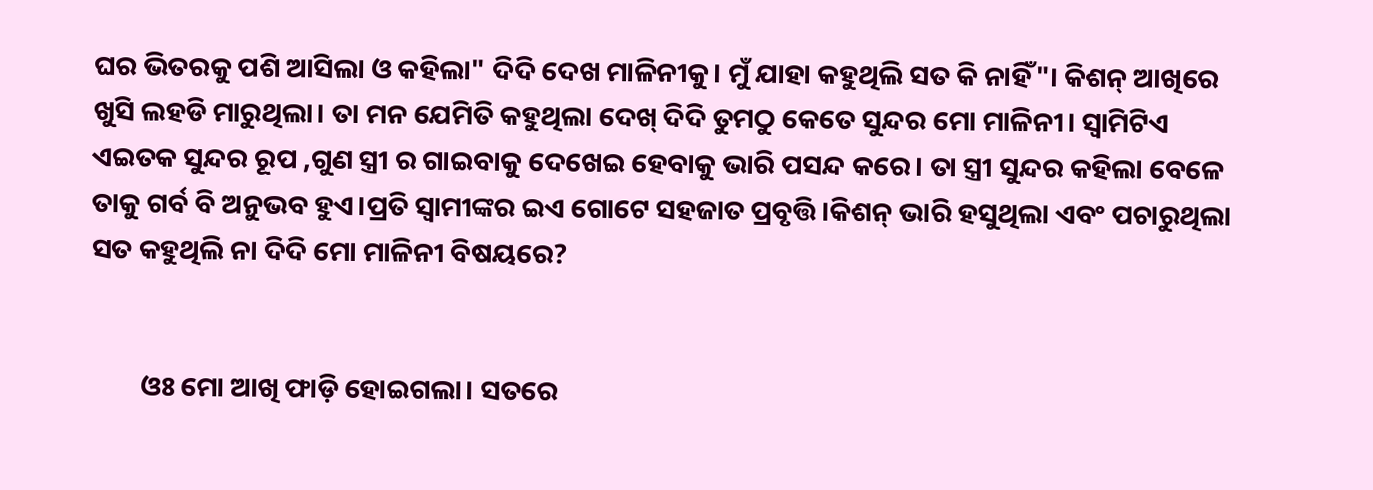ଘର ଭିତରକୁ ପଶି ଆସିଲା ଓ କହିଲା" ଦିଦି ଦେଖ ମାଳିନୀକୁ। ମୁଁ ଯାହା କହୁଥିଲି ସତ କି ନାହିଁ"। କିଶନ୍ ଆଖିରେ ଖୁସି ଲହଡି ମାରୁଥିଲା। ତା ମନ ଯେମିତି କହୁଥିଲା ଦେଖ୍ ଦିଦି ତୁମଠୁ କେତେ ସୁନ୍ଦର ମୋ ମାଳିନୀ। ସ୍ୱାମିଟିଏ ଏଇତକ ସୁନ୍ଦର ରୂପ ,ଗୁଣ ସ୍ତ୍ରୀ ର ଗାଇବାକୁ ଦେଖେଇ ହେବାକୁ ଭାରି ପସନ୍ଦ କରେ। ତା ସ୍ତ୍ରୀ ସୁନ୍ଦର କହିଲା ବେଳେ ତାକୁ ଗର୍ବ ବି ଅନୁଭବ ହୁଏ।ପ୍ରତି ସ୍ୱାମୀଙ୍କର ଇଏ ଗୋଟେ ସହଜାତ ପ୍ରବୃତ୍ତି।କିଶନ୍ ଭାରି ହସୁଥିଲା ଏବଂ ପଚାରୁଥିଲା ସତ କହୁଥିଲି ନା ଦିଦି ମୋ ମାଳିନୀ ବିଷୟରେ?


        ଓଃ ମୋ ଆଖି ଫାଡ଼ି ହୋଇଗଲା। ସତରେ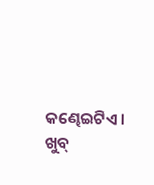କଣ୍ଢେଇଟିଏ। ଖୁବ୍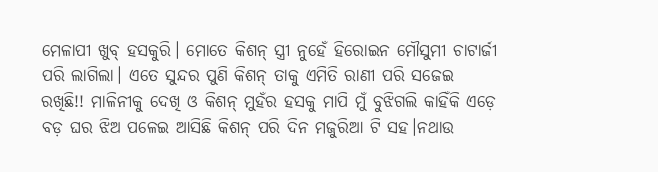ମେଳାପୀ ଖୁବ୍ ହସକୁରି। ମୋତେ କିଶନ୍ ସ୍ତ୍ରୀ ନୁହେଁ ହିରୋଇନ ମୌସୁମୀ ଚାଟାର୍ଜୀ ପରି ଲାଗିଲା। ଏତେ ସୁନ୍ଦର ପୁଣି କିଶନ୍ ତାକୁ ଏମିତି ରାଣୀ ପରି ସଜେଇ ରଖିଛି!! ମାଳିନୀକୁ ଦେଖି ଓ କିଶନ୍ ମୁହଁର ହସକୁ ମାପି ମୁଁ ବୁଝିଗଲି କାହିଁକି ଏଡ଼େ ବଡ଼ ଘର ଝିଅ ପଳେଇ ଆସିଛି କିଶନ୍ ପରି ଦିନ ମଜୁରିଆ ଟି ସହ।ନଥାଉ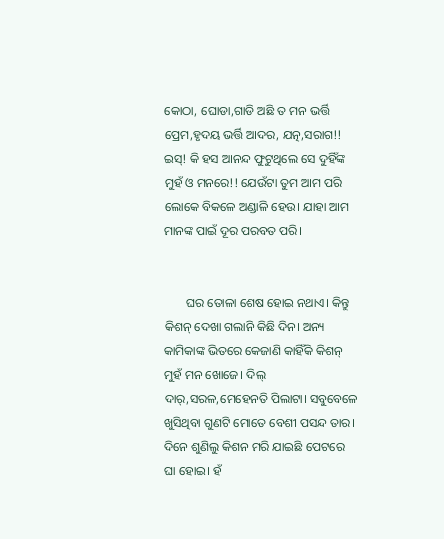କୋଠା, ଘୋଡା,ଗାଡି ଅଛି ତ ମନ ଭର୍ତ୍ତି ପ୍ରେମ,ହୃଦୟ ଭର୍ତ୍ତି ଆଦର, ଯତ୍ନ,ସରାଗ!! ଇସ୍! କି ହସ ଆନନ୍ଦ ଫୁଟୁଥିଲେ ସେ ଦୁହିଁଙ୍କ ମୁହଁ ଓ ମନରେ!! ଯେଉଁଟା ତୁମ ଆମ ପରି ଲୋକେ ବିକଳେ ଅଣ୍ଡାଳି ହେଉ। ଯାହା ଆମ ମାନଙ୍କ ପାଇଁ ଦୂର ପରବତ ପରି।


       ଘର ତୋଳା ଶେଷ ହୋଇ ନଥାଏ। କିନ୍ତୁ କିଶନ୍ ଦେଖା ଗଲାନି କିଛି ଦିନ। ଅନ୍ୟ କାମିକାଙ୍କ ଭିତରେ କେଜାଣି କାହିଁକି କିଶନ୍ ମୁହଁ ମନ ଖୋଜେ। ଦିଲ୍ ଦାର୍,ସରଳ,ମେହେନତି ପିଲାଟା। ସବୁବେଳେ ଖୁସିଥିବା ଗୁଣଟି ମୋତେ ବେଶୀ ପସନ୍ଦ ତାର। ଦିନେ ଶୁଣିଲୁ କିଶନ ମରି ଯାଇଛି ପେଟରେ ଘା ହୋଇ। ହଁ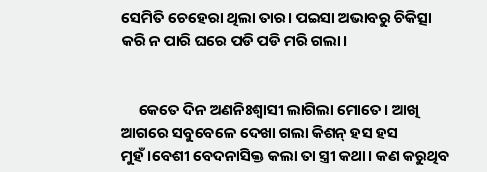ସେମିତି ଚେହେରା ଥିଲା ତାର। ପଇସା ଅଭାବରୁ ଚିକିତ୍ସା କରି ନ ପାରି ଘରେ ପଡି ପଡି ମରି ଗଲା।


     କେତେ ଦିନ ଅଣନିଃଶ୍ଵାସୀ ଲାଗିଲା ମୋତେ। ଆଖି ଆଗରେ ସବୁବେଳେ ଦେଖା ଗଲା କିଶନ୍ ହସ ହସ ମୁହଁ।ବେଶୀ ବେଦନାସିକ୍ତ କଲା ତା ସ୍ତ୍ରୀ କଥା। କଣ କରୁଥିବ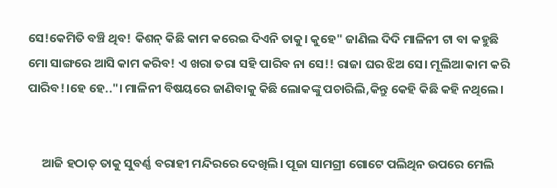ସେ!କେମିତି ବଞ୍ଚି ଥିବ! କିଶନ୍ କିଛି କାମ କରେଇ ଦିଏନି ତାକୁ। କୁହେ" ଜାଣିଲ ଦିଦି ମାଳିନୀ ଟା ବା କହୁଛି ମୋ ସାଙ୍ଗରେ ଆସି କାମ କରିବ! ଏ ଖରା ତରା ସହି ପାରିବ ନା ସେ!! ରାଜା ଘର ଝିଅ ସେ। ମୂଲିଆ କାମ କରି ପାରିବ!।ହେ ହେ.."। ମାଳିନୀ ବିଷୟରେ ଜାଣିବାକୁ କିଛି ଲୋକଙ୍କୁ ପଚାରିଲି,କିନ୍ତୁ କେହି କିଛି କହି ନଥିଲେ।


     ଆଜି ହଠାତ୍ ତାକୁ ସୁବର୍ଣ୍ଣ ବରାହୀ ମନ୍ଦିରରେ ଦେଖିଲି। ପୂଜା ସାମଗ୍ରୀ ଗୋଟେ ପଲିଥିନ ଉପରେ ମେଲି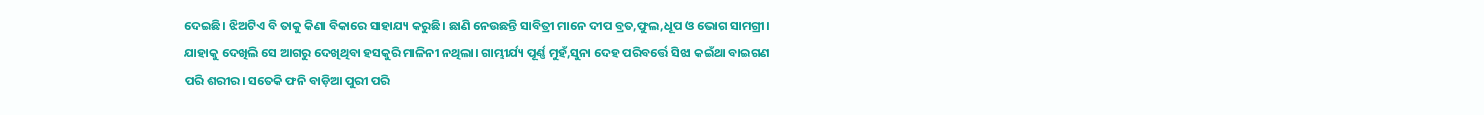ଦେଇଛି। ଝିଅଟିଏ ବି ତାକୁ କିଣା ବିକାରେ ସାହାଯ୍ୟ କରୁଛି। ଛାଣି ନେଉଛନ୍ତି ସାବିତ୍ରୀ ମାନେ ଦୀପ ବ୍ରତ,ଫୁଲ,ଧୂପ ଓ ଭୋଗ ସାମଗ୍ରୀ। ଯାହାକୁ ଦେଖିଲି ସେ ଆଗରୁ ଦେଖିଥିବା ହସକୁରି ମାଳିନୀ ନଥିଲା। ଗାମ୍ଭୀର୍ଯ୍ୟ ପୂର୍ଣ୍ଣ ମୁହଁ,ସୁନା ଦେହ ପରିବର୍ତ୍ତେ ସିଝା କଇଁଥା ବାଇଗଣ ପରି ଶରୀର। ସତେକି ଫନି ବାଡ଼ିଆ ପୁରୀ ପରି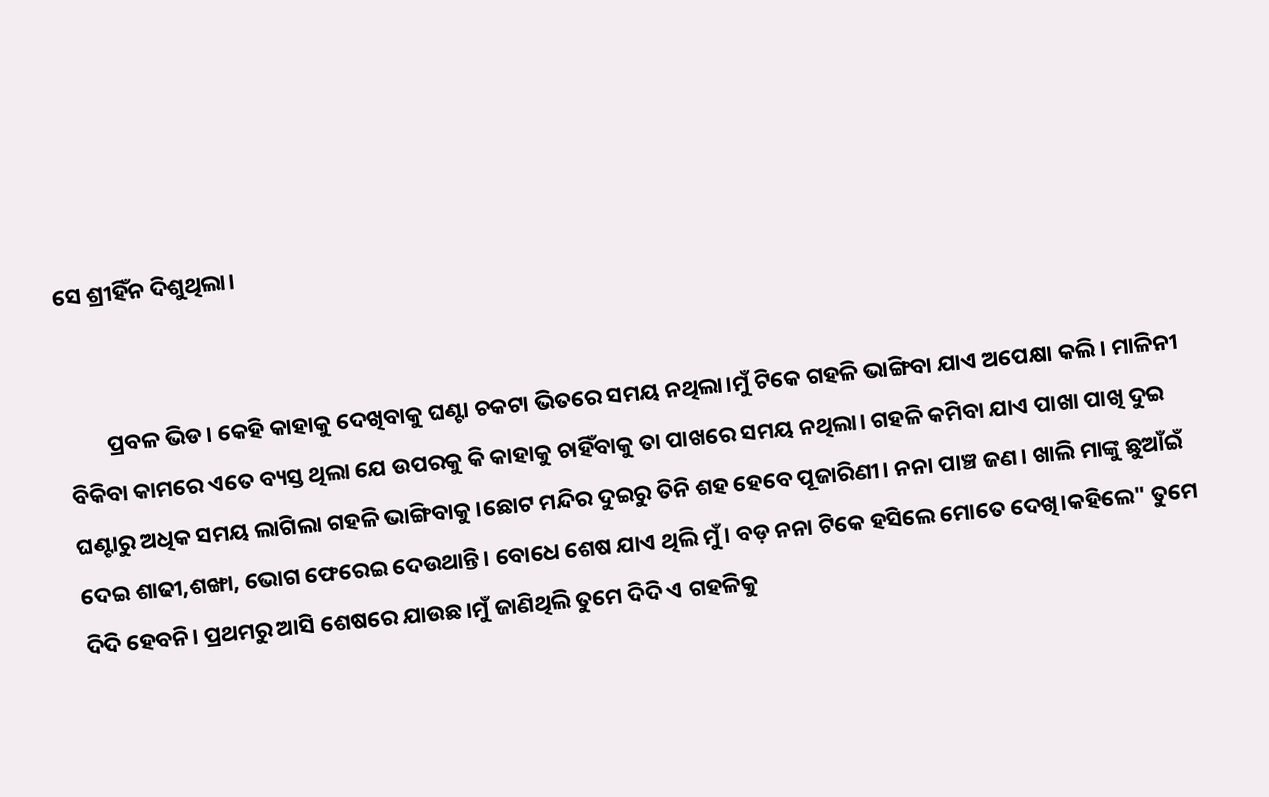ସେ ଶ୍ରୀହିଁନ ଦିଶୁଥିଲା।


        ପ୍ରବଳ ଭିଡ। କେହି କାହାକୁ ଦେଖିବାକୁ ଘଣ୍ଟା ଚକଟା ଭିତରେ ସମୟ ନଥିଲା।ମୁଁ ଟିକେ ଗହଳି ଭାଙ୍ଗିବା ଯାଏ ଅପେକ୍ଷା କଲି। ମାଳିନୀ ବିକିବା କାମରେ ଏତେ ବ୍ୟସ୍ତ ଥିଲା ଯେ ଉପରକୁ କି କାହାକୁ ଚାହିଁବାକୁ ତା ପାଖରେ ସମୟ ନଥିଲା। ଗହଳି କମିବା ଯାଏ ପାଖା ପାଖି ଦୁଇ ଘଣ୍ଟାରୁ ଅଧିକ ସମୟ ଲାଗିଲା ଗହଳି ଭାଙ୍ଗିବାକୁ।ଛୋଟ ମନ୍ଦିର ଦୁଇରୁ ତିନି ଶହ ହେବେ ପୂଜାରିଣୀ। ନନା ପାଞ୍ଚ ଜଣ। ଖାଲି ମାଙ୍କୁ ଛୁଆଁଇଁ ଦେଇ ଶାଢୀ,ଶଙ୍ଖା, ଭୋଗ ଫେରେଇ ଦେଉଥାନ୍ତି। ବୋଧେ ଶେଷ ଯାଏ ଥିଲି ମୁଁ। ବଡ଼ ନନା ଟିକେ ହସିଲେ ମୋତେ ଦେଖି।କହିଲେ" ତୁମେ ଦିଦି ହେବନି। ପ୍ରଥମରୁ ଆସି ଶେଷରେ ଯାଉଛ।ମୁଁ ଜାଣିଥିଲି ତୁମେ ଦିଦି ଏ ଗହଳିକୁ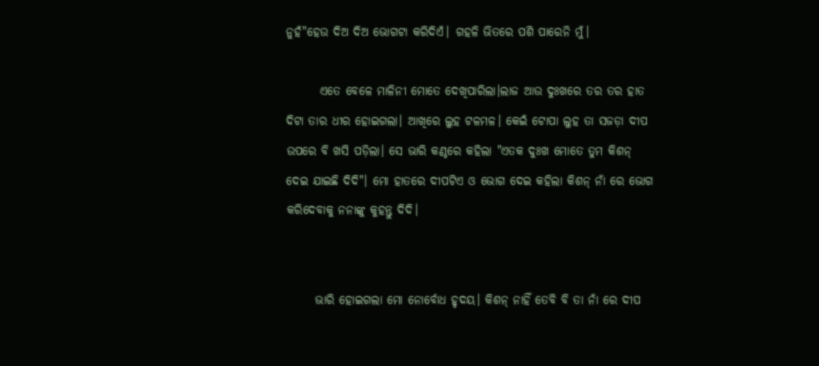ନୁହଁ"ହେଉ ଦିଅ ଦିଅ ଭୋଗଟା କରିଦିଏଁ। ଗହଳି ଭିତରେ ପଶି ପାରେନି ମୁଁ।

       ଏତେ ବେଳେ ମାଳିନୀ ମୋତେ ଦେଖିପାରିଲା।ଲାଜ ଆଉ ଦୁଃଖରେ ତର ତର ହାତ ଦିଟା ତାର ଧୀର ହୋଇଗଲା। ଆଖିରେ ଲୁହ ଟଳମଳ। କେଇଁ ଟୋପା ଲୁହ ତା ସଜଡ଼ା ଦୀପ ଉପରେ ବି ଖସି ପଡ଼ିଲା। ସେ ଭାରି କଣ୍ଠରେ କହିଲା "ଏତକ ଦୁଃଖ ମୋତେ ତୁମ କିଶନ୍ ଦେଇ ଯାଇଛି ଦିଦି"। ମୋ ହାତରେ ଦୀପଟିଏ ଓ ଭୋଗ ଦେଇ କହିଲା କିଶନ୍ ନାଁ ରେ ଭୋଗ କରିଦେବାକୁ ନନାଙ୍କୁ କୁହନ୍ତୁ ଦିଦି।


      ଭାରି ହୋଇଗଲା ମୋ ନୋର୍ବୋଧ ହୃଦୟ। କିଶନ୍ ନାହିଁ ତେବି ବି ତା ନାଁ ରେ ଦୀପ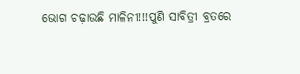ଭୋଗ ଚଢ଼ାଉଛି ମାଳିନୀ!!!ପୁଣି ସାବିତ୍ରୀ ବ୍ରତରେ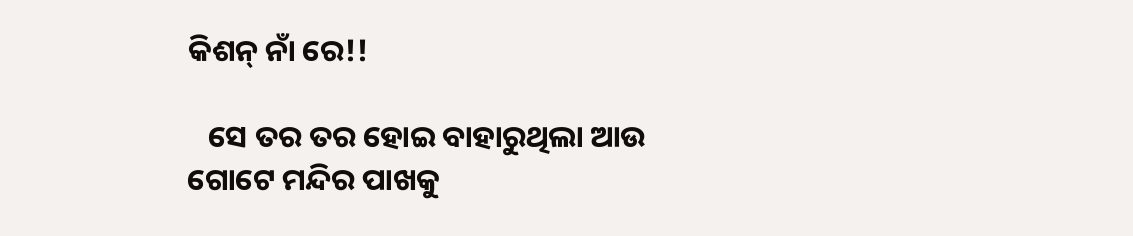କିଶନ୍ ନାଁ ରେ!!

   ସେ ତର ତର ହୋଇ ବାହାରୁଥିଲା ଆଉ ଗୋଟେ ମନ୍ଦିର ପାଖକୁ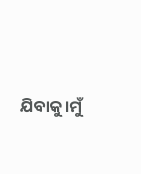ଯିବାକୁ।ମୁଁ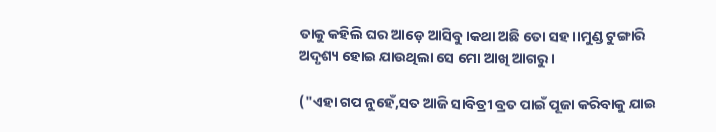ତାକୁ କହିଲି ଘର ଆଡ଼େ ଆସିବୁ।କଥା ଅଛି ତୋ ସହ।।ମୁଣ୍ଡ ଟୁଙ୍ଗାରି ଅଦୃଶ୍ୟ ହୋଇ ଯାଉଥିଲା ସେ ମୋ ଆଖି ଆଗରୁ।

("ଏହା ଗପ ନୁହେଁ,ସତ ଆଜି ସାବିତ୍ରୀ ବ୍ରତ ପାଇଁ ପୂଜା କରିବାକୁ ଯାଇ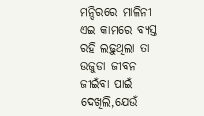ମନ୍ଦିରରେ ମାଳିନୀ ଏଇ କାମରେ ବ୍ୟସ୍ତ ରହି ଲଢ଼ୁଥିଲା ତା ଉଜୁଡା ଜୀବନ ଜୀଇଁବା ପାଇଁ ଦେଖିଲି,ଯେଉଁ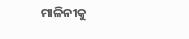ମାଳିନୀକୁ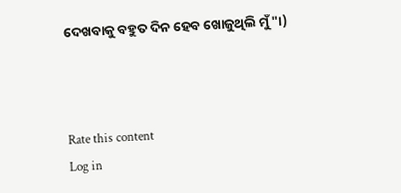ଦେଖବାକୁ ବହୁତ ଦିନ ହେବ ଖୋଜୁଥିଲି ମୁଁ"।)



Rate this content
Log in